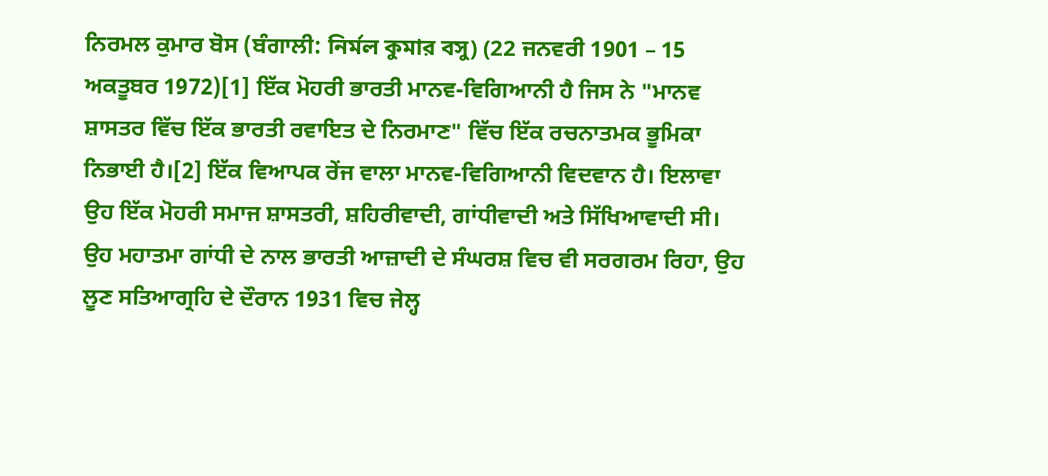ਨਿਰਮਲ ਕੁਮਾਰ ਬੋਸ (ਬੰਗਾਲੀ: নির্মল কুমার বসু) (22 ਜਨਵਰੀ 1901 – 15 ਅਕਤੂਬਰ 1972)[1] ਇੱਕ ਮੋਹਰੀ ਭਾਰਤੀ ਮਾਨਵ-ਵਿਗਿਆਨੀ ਹੈ ਜਿਸ ਨੇ "ਮਾਨਵ ਸ਼ਾਸਤਰ ਵਿੱਚ ਇੱਕ ਭਾਰਤੀ ਰਵਾਇਤ ਦੇ ਨਿਰਮਾਣ" ਵਿੱਚ ਇੱਕ ਰਚਨਾਤਮਕ ਭੂਮਿਕਾ ਨਿਭਾਈ ਹੈ।[2] ਇੱਕ ਵਿਆਪਕ ਰੇਂਜ ਵਾਲਾ ਮਾਨਵ-ਵਿਗਿਆਨੀ ਵਿਦਵਾਨ ਹੈ। ਇਲਾਵਾ ਉਹ ਇੱਕ ਮੋਹਰੀ ਸਮਾਜ ਸ਼ਾਸਤਰੀ, ਸ਼ਹਿਰੀਵਾਦੀ, ਗਾਂਧੀਵਾਦੀ ਅਤੇ ਸਿੱਖਿਆਵਾਦੀ ਸੀ। ਉਹ ਮਹਾਤਮਾ ਗਾਂਧੀ ਦੇ ਨਾਲ ਭਾਰਤੀ ਆਜ਼ਾਦੀ ਦੇ ਸੰਘਰਸ਼ ਵਿਚ ਵੀ ਸਰਗਰਮ ਰਿਹਾ, ਉਹ ਲੂਣ ਸਤਿਆਗ੍ਰਹਿ ਦੇ ਦੌਰਾਨ 1931 ਵਿਚ ਜੇਲ੍ਹ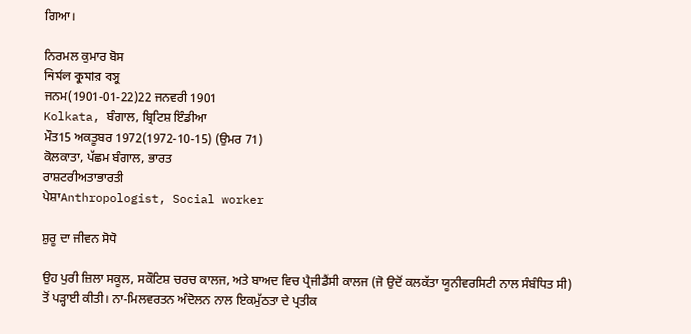ਗਿਆ।

ਨਿਰਮਲ ਕੁਮਾਰ ਬੋਸ
নির্মল কুমার বসু
ਜਨਮ(1901-01-22)22 ਜਨਵਰੀ 1901
Kolkata, ਬੰਗਾਲ, ਬ੍ਰਿਟਿਸ਼ ਇੰਡੀਆ
ਮੌਤ15 ਅਕਤੂਬਰ 1972(1972-10-15) (ਉਮਰ 71)
ਕੋਲਕਾਤਾ, ਪੱਛਮ ਬੰਗਾਲ, ਭਾਰਤ
ਰਾਸ਼ਟਰੀਅਤਾਭਾਰਤੀ
ਪੇਸ਼ਾAnthropologist, Social worker

ਸ਼ੁਰੂ ਦਾ ਜੀਵਨ ਸੋਧੋ

ਉਹ ਪੁਰੀ ਜ਼ਿਲਾ ਸਕੂਲ, ਸਕੌਟਿਸ਼ ਚਰਚ ਕਾਲਜ, ਅਤੇ ਬਾਅਦ ਵਿਚ ਪ੍ਰੈਜੀਡੈਂਸੀ ਕਾਲਜ (ਜੋ ਉਦੋਂ ਕਲਕੱਤਾ ਯੂਨੀਵਰਸਿਟੀ ਨਾਲ ਸੰਬੰਧਿਤ ਸੀ) ਤੋਂ ਪੜ੍ਹਾਈ ਕੀਤੀ। ਨਾ-ਮਿਲਵਰਤਨ ਅੰਦੋਲਨ ਨਾਲ ਇਕਮੁੱਠਤਾ ਦੇ ਪ੍ਰਤੀਕ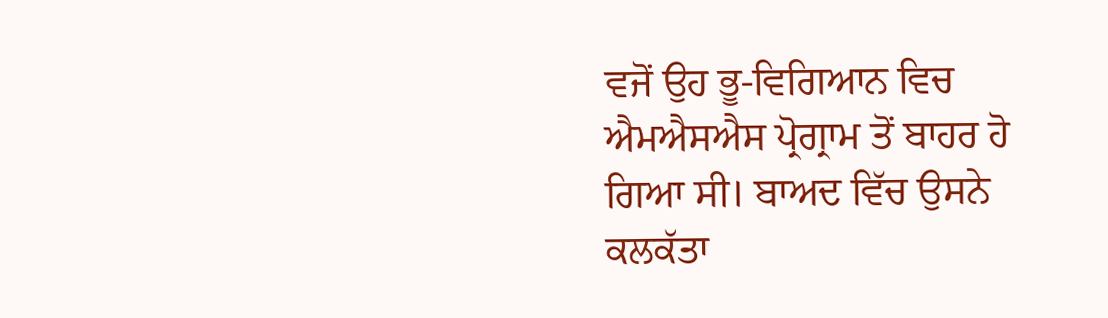ਵਜੋਂ ਉਹ ਭੂ-ਵਿਗਿਆਨ ਵਿਚ ਐਮਐਸਐਸ ਪ੍ਰੋਗ੍ਰਾਮ ਤੋਂ ਬਾਹਰ ਹੋ ਗਿਆ ਸੀ। ਬਾਅਦ ਵਿੱਚ ਉਸਨੇ ਕਲਕੱਤਾ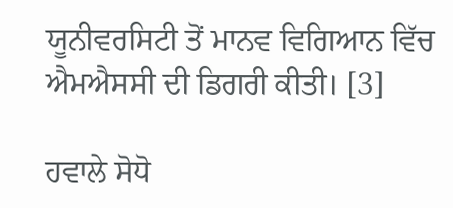ਯੂਨੀਵਰਸਿਟੀ ਤੋਂ ਮਾਨਵ ਵਿਗਿਆਨ ਵਿੱਚ ਐਮਐਸਸੀ ਦੀ ਡਿਗਰੀ ਕੀਤੀ। [3]

ਹਵਾਲੇ ਸੋਧੋ